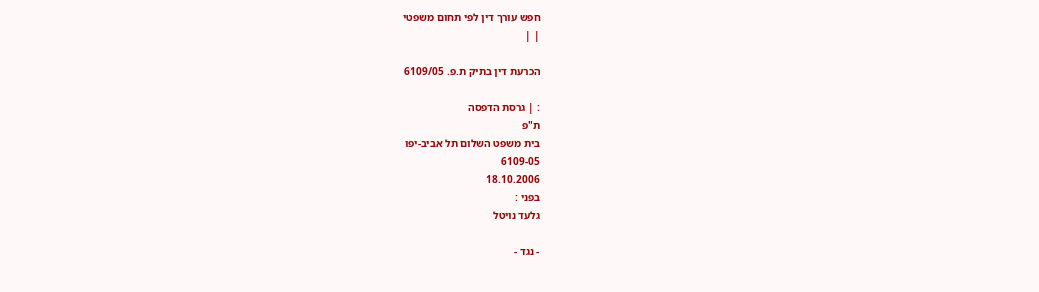חפש עורך דין לפי תחום משפטי
| |

הכרעת דין בתיק ת.פ. 6109/05

: | גרסת הדפסה
ת"פ
בית משפט השלום תל אביב-יפו
6109-05
18.10.2006
בפני :
גלעד נויטל

- נגד -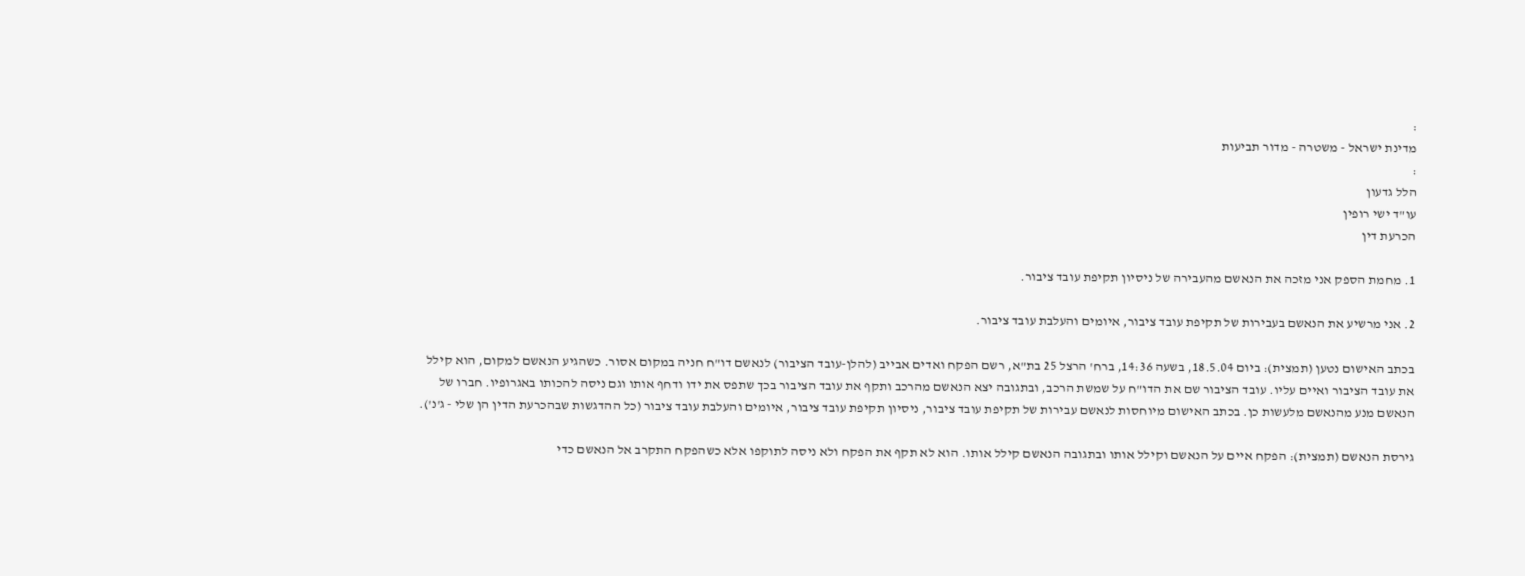:
מדינת ישראל - משטרה - מדור תביעות
:
הלל גדעון
עו"ד ישי רופין
הכרעת דין

1. מחמת הספק אני מזכה את הנאשם מהעבירה של ניסיון תקיפת עובד ציבור.

2. אני מרשיע את הנאשם בעבירות של תקיפת עובד ציבור, איומים והעלבת עובד ציבור.

בכתב האישום נטען (תמצית): ביום 18.5.04, בשעה 14:36, ברח' הרצל 25 בת"א, רשם הפקח ואדים אבייב (להלן-עובד הציבור) לנאשם דו"ח חניה במקום אסור. כשהגיע הנאשם למקום, הוא קילל את עובד הציבור ואיים עליו. עובד הציבור שם את הדו"ח על שמשת הרכב, ובתגובה יצא הנאשם מהרכב ותקף את עובד הציבור בכך שתפס את ידו ודחף אותו וגם ניסה להכותו באגרופיו. חברו של הנאשם מנע מהנאשם מלעשות כן. בכתב האישום מיוחסות לנאשם עבירות של תקיפת עובד ציבור, ניסיון תקיפת עובד ציבור, איומים והעלבת עובד ציבור (כל ההדגשות שבהכרעת הדין הן שלי - ג'נ').

גירסת הנאשם (תמצית): הפקח איים על הנאשם וקילל אותו ובתגובה הנאשם קילל אותו. הוא לא תקף את הפקח ולא ניסה לתוקפו אלא כשהפקח התקרב אל הנאשם כדי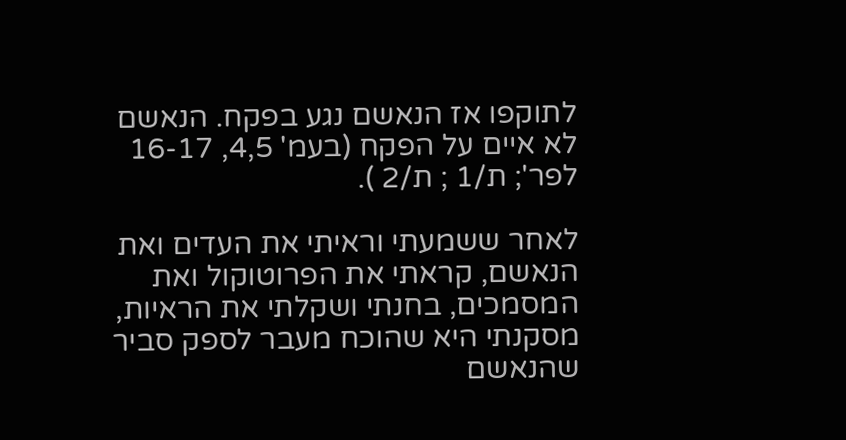לתוקפו אז הנאשם נגע בפקח. הנאשם לא איים על הפקח (בעמ' 4,5, 16-17 לפר'; ת/1 ; ת/2 ).

לאחר ששמעתי וראיתי את העדים ואת הנאשם, קראתי את הפרוטוקול ואת המסמכים, בחנתי ושקלתי את הראיות, מסקנתי היא שהוכח מעבר לספק סביר שהנאשם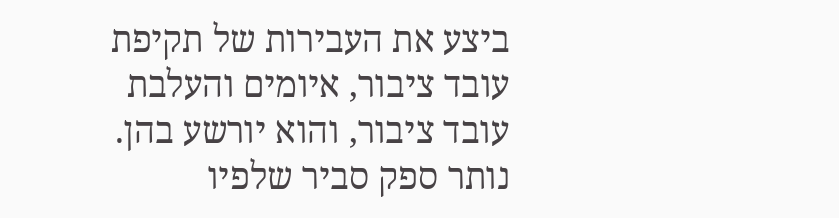ביצע את העבירות של תקיפת עובד ציבור, איומים והעלבת עובד ציבור, והוא יורשע בהן. נותר ספק סביר שלפיו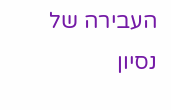העבירה של נסיון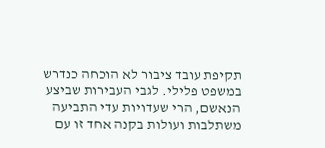תקיפת עובד ציבור לא הוכחה כנדרש במשפט פלילי. לגבי העבירות שביצע הנאשם, הרי שעדויות עדי התביעה משתלבות ועולות בקנה אחד זו עם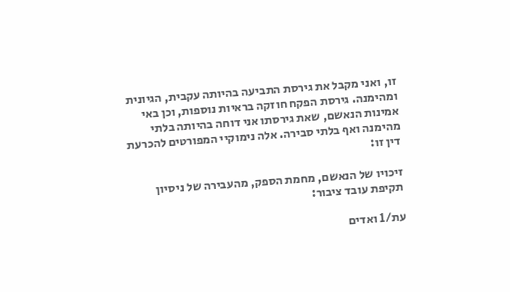זו, ואני מקבל את גירסת התביעה בהיותה עקבית, הגיונית ומהימנה. גירסת הפקח חוזקה בראיות נוספות, וכן באי אמינות הנאשם, שאת גירסתו אני דוחה בהיותה בלתי מהימנה ואף בלתי סבירה. אלה נימוקיי המפורטים להכרעת דין זו:

זיכויו של הנאשם, מחמת הספק, מהעבירה של ניסיון תקיפת עובד ציבור:

עת/1 ואדים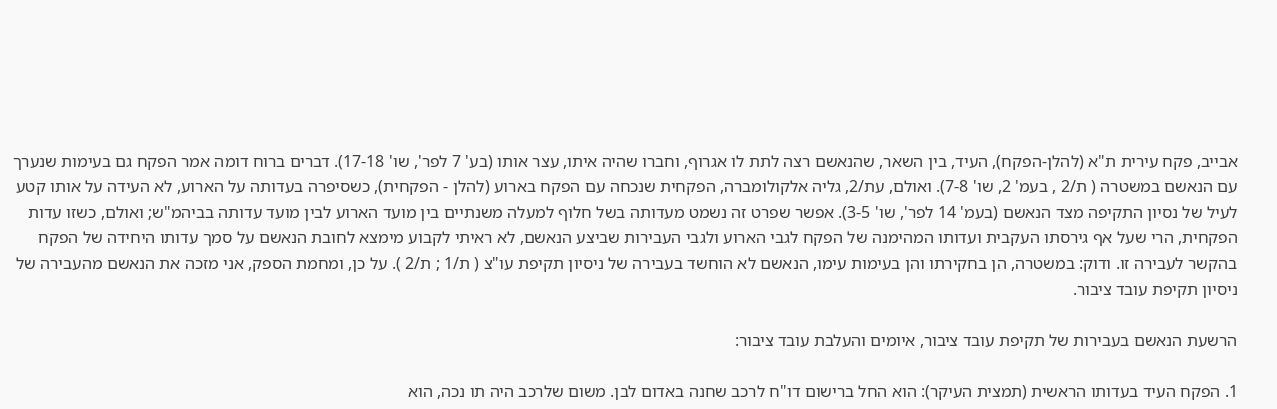אבייב, פקח עירית ת"א (להלן-הפקח), העיד, בין השאר, שהנאשם רצה לתת לו אגרוף, וחברו שהיה איתו, עצר אותו (בע' 7 לפר', שו' 17-18). דברים ברוח דומה אמר הפקח גם בעימות שנערך עם הנאשם במשטרה ( ת/2 , בעמ' 2, שו' 7-8). ואולם, עת/2, גליה אלקולומברה, הפקחית שנכחה עם הפקח בארוע (להלן - הפקחית), כשסיפרה בעדותה על הארוע, לא העידה על אותו קטע לעיל של נסיון התקיפה מצד הנאשם (בעמ' 14 לפר', שו' 3-5). אפשר שפרט זה נשמט מעדותה בשל חלוף למעלה משנתיים בין מועד הארוע לבין מועד עדותה בביהמ"ש; ואולם, כשזו עדות הפקחית, הרי שעל אף גירסתו העקבית ועדותו המהימנה של הפקח לגבי הארוע ולגבי העבירות שביצע הנאשם, לא ראיתי לקבוע מימצא לחובת הנאשם על סמך עדותו היחידה של הפקח בהקשר לעבירה זו. ודוק: במשטרה, הן בחקירתו והן בעימות עימו, הנאשם לא הוחשד בעבירה של ניסיון תקיפת עו"צ ( ת/1 ; ת/2 ). על כן, ומחמת הספק, אני מזכה את הנאשם מהעבירה של ניסיון תקיפת עובד ציבור.

הרשעת הנאשם בעבירות של תקיפת עובד ציבור, איומים והעלבת עובד ציבור:

1. הפקח העיד בעדותו הראשית (תמצית העיקר): הוא החל ברישום דו"ח לרכב שחנה באדום לבן. משום שלרכב היה תו נכה, הוא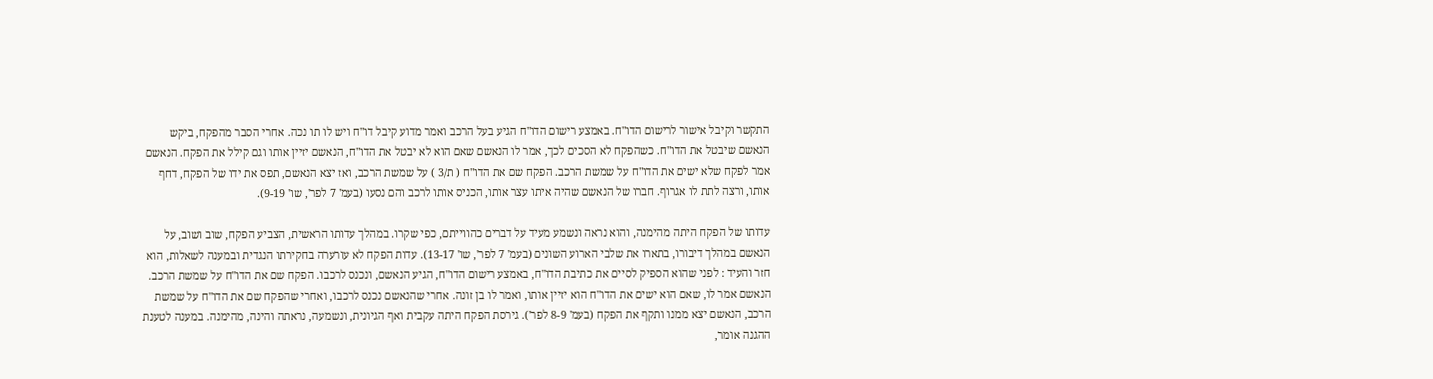התקשר וקיבל אישור לרישום הדו"ח. באמצע רישום הדו"ח הגיע בעל הרכב ואמר מדוע קיבל דו"ח ויש לו תו נכה. אחרי הסבר מהפקח, ביקש הנאשם שיבטל את הדו"ח. כשהפקח לא הסכים לכך, אמר לו הנאשם שאם הוא לא יבטל את הדו"ח, הנאשם יזיין אותו וגם קילל את הפקח. הנאשם אמר לפקח שלא ישים את הדו"ח על שמשת הרכב. הפקח שם את הדו"ח ( ת/3 ) על שמשת הרכב, ואז יצא הנאשם, תפס את ידו של הפקח, דחף אותו, ורצה לתת לו אגרוף. חברו של הנאשם שהיה איתו עצר אותו, הכניס אותו לרכב והם נסעו (בעמ' 7 לפר', שו' 9-19).

עדותו של הפקח היתה מהימנה, והוא נראה ונשמע מעיד על דברים כהווייתם, כפי שקרו. במהלך עדותו הראשית, הצביע הפקח, שוב ושוב, על הנאשם במהלך דיבורו, בתארו את שלבי הארוע השונים (בעמ' 7 לפר', שו' 13-17). עדות הפקח לא עורערה בחקירתו הנגדית ובמענה לשאלות, הוא חזר והעיד : לפני שהוא הספיק לסיים את כתיבת הדו"ח, באמצע רישום הדו"ח, הגיע הנאשם, ונכנס לרכבו. הפקח שם את הדו"ח על שמשת הרכב. הנאשם אמר לו, שאם הוא ישים את הדו"ח הוא יזיין אותו, ואמר לו בן זונה. אחרי שהנאשם נכנס לרכבו, ואחרי שהפקח שם את הדו"ח על שמשת הרכב, הנאשם יצא ממנו ותקף את הפקח (בעמ' 8-9 לפר'). גירסת הפקח היתה עקבית ואף הגיונית, ונשמעה, נראתה והינה, מהימנה. במענה לטענת ההגנה אומר,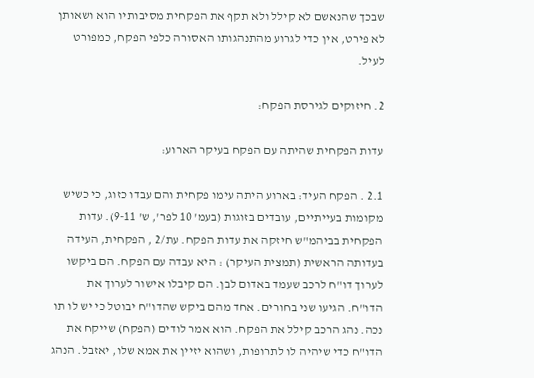שבכך שהנאשם לא קילל ולא תקף את הפקחית מסיבותיו הוא ושאותן לא פירט, אין כדי לגרוע מהתנהגותו האסורה כלפי הפקח, כמפורט לעיל.

2. חיזוקים לגירסת הפקח:

עדות הפקחית שהיתה עם הפקח בעיקר הארוע:

2.1 . הפקח העיד: בארוע היתה עימו פקחית והם עבדו כזוג, כי כשיש מקומות בעייתיים, עובדים בזוגות (בעמ' 10 לפר', ש' 9-11). עדות הפקחית בביהמ"ש חיזקה את עדות הפקח. עת/2 , הפקחית, העידה בעדותה הראשית (תמצית העיקר) : היא עבדה עם הפקח. הם ביקשו לערוך דו"ח לרכב שעמד באדום לבן. הם קיבלו אישור לערוך את הדו"ח. הגיעו שני בחורים. אחד מהם ביקש שהדו"ח יבוטל כי יש לו תו נכה. נהג הרכב קילל את הפקח. הוא אמר לודים (הפקח) שייקח את הדו"ח כדי שיהיה לו לתרופות, ושהוא יזיין את אמא שלו, יאזבל. הנהג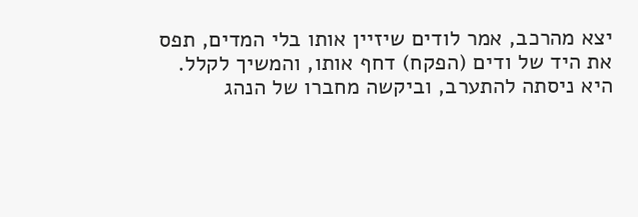יצא מהרכב, אמר לודים שיזיין אותו בלי המדים, תפס את היד של ודים (הפקח) דחף אותו, והמשיך לקלל. היא ניסתה להתערב, וביקשה מחברו של הנהג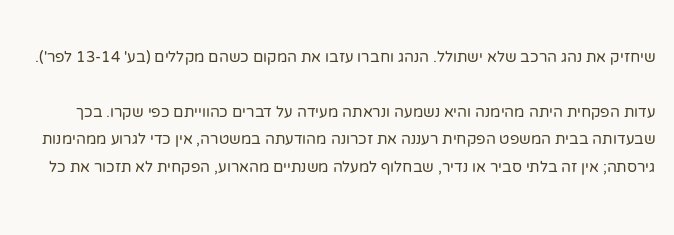שיחזיק את נהג הרכב שלא ישתולל. הנהג וחברו עזבו את המקום כשהם מקללים (בע' 13-14 לפר').

עדות הפקחית היתה מהימנה והיא נשמעה ונראתה מעידה על דברים כהווייתם כפי שקרו. בכך שבעדותה בבית המשפט הפקחית רעננה את זכרונה מהודעתה במשטרה, אין כדי לגרוע ממהימנות גירסתה; אין זה בלתי סביר או נדיר, שבחלוף למעלה משנתיים מהארוע, הפקחית לא תזכור את כל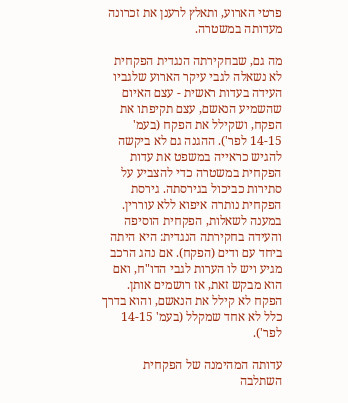פרטי הארוע, ותאלץ לרענן את זכרונה מעדותה במשטרה.

מה גם, שבחקירתה הנגדית הפקחית לא נשאלה לגבי עיקר הארוע שלגביו העידה בעדות ראשית - עצם האיום שהשמיע הנאשם, עצם תקיפתו את הפקח, ושקילל את הפקח (בעמ' 14-15 לפר'). ההגנה גם לא ביקשה להגיש כראייה במשפט את עדות הפקחית במשטרה כדי להצביע על סתירות כביכול בגירסתה. גירסת הפקחית נותרה איפוא ללא עוררין. במענה לשאלות, הפקחית הוסיפה והעידה בחקירתה הנגדית: היא היתה ביחד עם ודים (הפקח). אם נהג הרכב מגיע ויש לו הערות לגבי הדו"ח, ואם הוא מבקש זאת, אז רושמים אותן. הפקח לא קילל את הנאשם, והוא בדרך כלל לא אחד שמקלל (בעמ' 14-15 לפר').

עדותה המהימנה של הפקחית השתלבה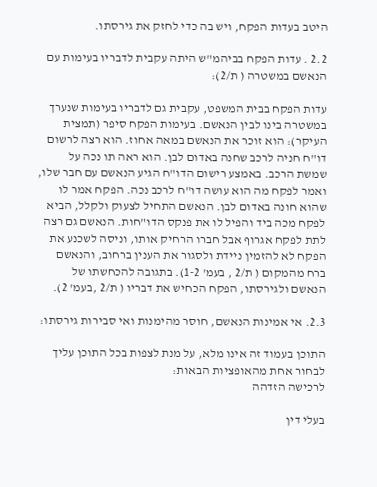היטב בעדות הפקח, ויש בה כדי לחזק את גירסתו.

2.2 . עדות הפקח בביהמ"ש היתה עקבית לדבריו בעימות עם הנאשם במשטרה ( ת/2):

עדות הפקח בבית המשפט, עקבית גם לדבריו בעימות שנערך במשטרה בינו לבין הנאשם. בעימות הפקח סיפר (תמצית העיקר): הוא זוכר את הנאשם במאה אחוז. הוא רצה לרשום דו"ח חניה לרכב שחנה באדום לבן. הוא ראה תו נכה על שמשת הרכב. באמצע רישום הדו"ח הגיע הנאשם עם חבר שלו, ואמר לפקח מה הוא עושה דו"ח לרכב נכה. הפקח אמר לו שהוא חונה באדום לבן. הנאשם התחיל לצעוק ולקלל, הביא לפקח מכה ביד והפיל לו את פנקס הדו"חות. הנאשם גם רצה לתת לפקח אגרוף אבל חברו הרחיק אותו, וניסה לשכנע את הפקח לא להזמין ניידת ולסגור את הענין ברחוב, והנאשם ברח מהמקום ( ת/2 , בעמ' 1-2). בתגובה להכחשתו של הנאשם ולגירסתו, הפקח הכחיש את דבריו ( ת/2 ,בעמ' 2).

2.3. אי אמינות הנאשם, חוסר מהימנות ואי סבירות גירסתו:

התוכן בעמוד זה אינו מלא, על מנת לצפות בכל התוכן עליך לבחור אחת מהאופציות הבאות:
לרכישה הזדהה

בעלי דין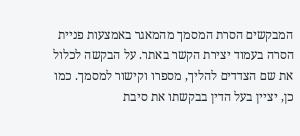המבקשים הסרת המסמך מהמאגר באמצעות פניית הסרה בעמוד יצירת הקשר באתר. על הבקשה לכלול את שם הצדדים להליך, מספרו וקישור למסמך. כמו כן, יציין בעל הדין בבקשתו את סיבת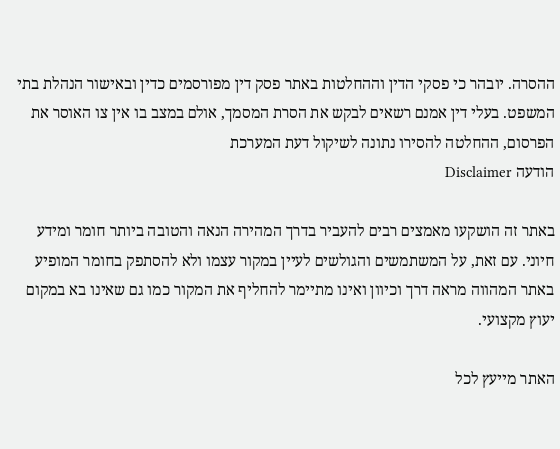ההסרה. יובהר כי פסקי הדין וההחלטות באתר פסק דין מפורסמים כדין ובאישור הנהלת בתי המשפט. בעלי דין אמנם רשאים לבקש את הסרת המסמך, אולם במצב בו אין צו האוסר את הפרסום, ההחלטה להסירו נתונה לשיקול דעת המערכת
הודעה Disclaimer

באתר זה הושקעו מאמצים רבים להעביר בדרך המהירה הנאה והטובה ביותר חומר ומידע חיוני. עם זאת, על המשתמשים והגולשים לעיין במקור עצמו ולא להסתפק בחומר המופיע באתר המהווה מראה דרך וכיוון ואינו מתיימר להחליף את המקור כמו גם שאינו בא במקום יעוץ מקצועי.

האתר מייעץ לכל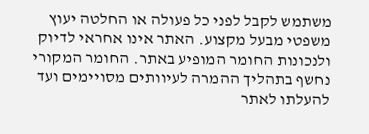משתמש לקבל לפני כל פעולה או החלטה יעוץ משפטי מבעל מקצוע. האתר אינו אחראי לדיוק ולנכונות החומר המופיע באתר. החומר המקורי נחשף בתהליך ההמרה לעיוותים מסויימים ועד להעלתו לאתר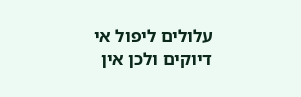עלולים ליפול אי דיוקים ולכן אין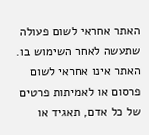האתר אחראי לשום פעולה שתעשה לאחר השימוש בו. האתר אינו אחראי לשום פרסום או לאמיתות פרטים של כל אדם, תאגיד או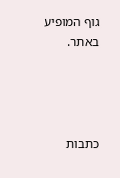גוף המופיע באתר.




כתבות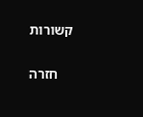קשורות

    חזרה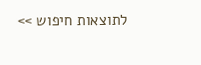לתוצאות חיפוש >>